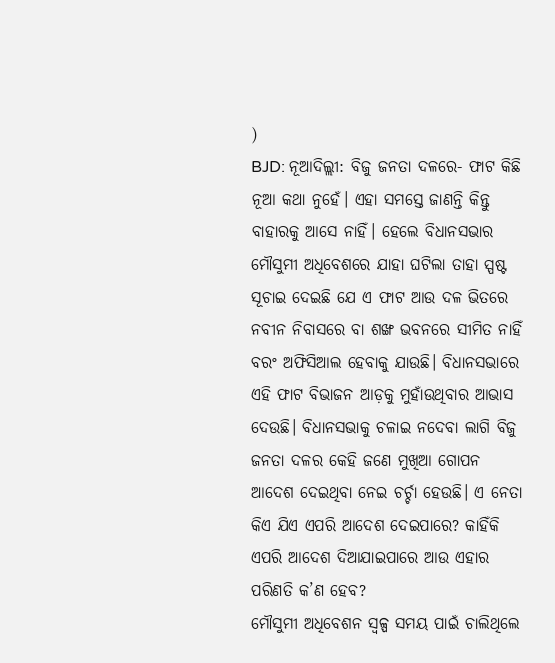)
BJD: ନୂଆଦିଲ୍ଲୀ: ବିଜୁ ଜନତା ଦଳରେ- ଫାଟ କିଛି ନୂଆ କଥା ନୁହେଁ। ଏହା ସମସ୍ତେ ଜାଣନ୍ତି କିନ୍ତୁ ବାହାରକୁ ଆସେ ନାହିଁ। ହେଲେ ବିଧାନସଭାର ମୌସୁମୀ ଅଧିବେଶରେ ଯାହା ଘଟିଲା ତାହା ସ୍ପଷ୍ଟ ସୂଚାଇ ଦେଇଛି ଯେ ଏ ଫାଟ ଆଉ ଦଳ ଭିତରେ ନବୀନ ନିବାସରେ ବା ଶଙ୍ଖ ଭବନରେ ସୀମିତ ନାହିଁ ବରଂ ଅଫିସିଆଲ ହେବାକୁ ଯାଉଛି। ବିଧାନସଭାରେ ଏହି ଫାଟ ବିଭାଜନ ଆଡ଼କୁ ମୁହାଁଉଥିବାର ଆଭାସ ଦେଉଛି। ବିଧାନସଭାକୁ ଚଳାଇ ନଦେବା ଲାଗି ବିଜୁ ଜନତା ଦଳର କେହି ଜଣେ ମୁଖିଆ ଗୋପନ ଆଦେଶ ଦେଇଥିବା ନେଇ ଚର୍ଚ୍ଚା ହେଉଛି। ଏ ନେତା କିଏ ଯିଏ ଏପରି ଆଦେଶ ଦେଇପାରେ? କାହିଁକି ଏପରି ଆଦେଶ ଦିଆଯାଇପାରେ ଆଉ ଏହାର ପରିଣତି କ’ଣ ହେବ?
ମୌସୁମୀ ଅଧିବେଶନ ସ୍ୱଳ୍ପ ସମୟ ପାଇଁ ଚାଲିଥିଲେ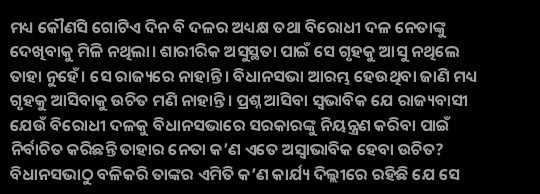ମଧ୍ୟ କୌଣସି ଗୋଟିଏ ଦିନ ବି ଦଳର ଅଧ୍ୟକ୍ଷ ତଥା ବିରୋଧୀ ଦଳ ନେତାଙ୍କୁ ଦେଖିବାକୁ ମିଳି ନଥିଲା। ଶାରୀରିକ ଅସୁସ୍ଥତା ପାଇଁ ସେ ଗୃହକୁ ଆସୁ ନଥିଲେ ତାହା ନୁହେଁ। ସେ ରାଜ୍ୟରେ ନାହାନ୍ତି। ବିଧାନସଭା ଆରମ୍ଭ ହେଉଥିବା ଜାଣି ମଧ୍ୟ ଗୃହକୁ ଆସିବାକୁ ଉଚିତ ମଣି ନାହାନ୍ତି। ପ୍ରଶ୍ନ ଆସିବା ସ୍ୱଭାବିକ ଯେ ରାଜ୍ୟବାସୀ ଯେଉଁ ବିରୋଧୀ ଦଳକୁ ବିଧାନସଭାରେ ସରକାରଙ୍କୁ ନିୟନ୍ତ୍ରଣ କରିବା ପାଇଁ ନିର୍ବାଚିତ କରିଛନ୍ତି ତାହାର ନେତା କ’ଣ ଏତେ ଅସ୍ୱାଭାବିକ ହେବା ଉଚିତ? ବିଧାନସଭାଠୁ ବଳିକରି ତାଙ୍କର ଏମିତି କ’ଣ କାର୍ଯ୍ୟ ଦିଲ୍ଲୀରେ ରହିଛି ଯେ ସେ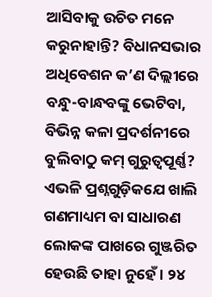ଆସିବାକୁ ଉଚିତ ମନେ କରୁନାହାନ୍ତି? ବିଧାନସଭାର ଅଧିବେଶନ କ’ଣ ଦିଲ୍ଲୀରେ ବନ୍ଧୁ-ବାନ୍ଧବଙ୍କୁ ଭେଟିବା, ବିଭିନ୍ନ କଳା ପ୍ରଦର୍ଶନୀରେ ବୁଲିବାଠୁ କମ୍ ଗୁରୁତ୍ୱପୂର୍ଣ୍ଣ?
ଏଭଳି ପ୍ରଶ୍ନଗୁଡ଼ିକଯେ ଖାଲି ଗଣମାଧ୍ୟମ ବା ସାଧାରଣ ଲୋକଙ୍କ ପାଖରେ ଗୁଞ୍ଜରିତ ହେଉଛି ତାହା ନୁହେଁ। ୨୪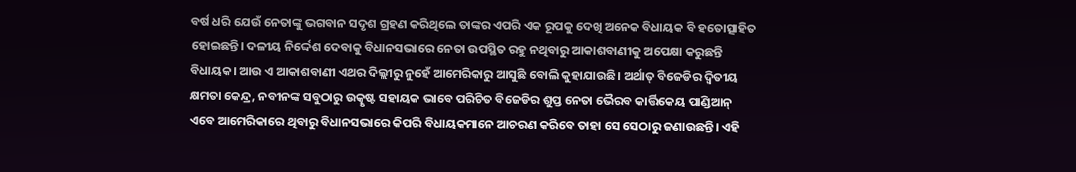ବର୍ଷ ଧରି ଯେଉଁ ନେତାଙ୍କୁ ଭଗବାନ ସଦୃଶ ଗ୍ରହଣ କରିଥିଲେ ତାଙ୍କର ଏପରି ଏକ ରୂପକୁ ଦେଖି ଅନେକ ବିଧାୟକ ବି ହତୋତ୍ସାହିତ ହୋଇଛନ୍ତି। ଦଳୀୟ ନିର୍ଦ୍ଦେଶ ଦେବାକୁ ବିଧାନସଭାରେ ନେତା ଉପସ୍ଥିତ ରହୁ ନଥିବାରୁ ଆକାଶବାଣୀକୁ ଅପେକ୍ଷା କରୁଛନ୍ତି ବିଧାୟକ। ଆଉ ଏ ଆକାଶବାଣୀ ଏଥର ଦିଲ୍ଲୀରୁ ନୁହେଁ ଆମେରିକାରୁ ଆସୁଛି ବୋଲି କୁହାଯାଉଛି। ଅର୍ଥାତ୍ ବିଜେଡିର ଦ୍ୱିତୀୟ କ୍ଷମତା କେନ୍ଦ୍ର, ନବୀନଙ୍କ ସବୁଠାରୁ ଉତ୍କୃଷ୍ଟ ସହାୟକ ଭାବେ ପରିଚିତ ବିଜେଡିର ଶୁପ୍ତ ନେତା ଭୈରବ କାର୍ତ୍ତିକେୟ ପାଣ୍ଡିଆନ୍ ଏବେ ଆମେରିକାରେ ଥିବାରୁ ବିଧାନସଭାରେ କିପରି ବିଧାୟକମାନେ ଆଚରଣ କରିବେ ତାହା ସେ ସେଠାରୁ ଜଣାଉଛନ୍ତି। ଏହି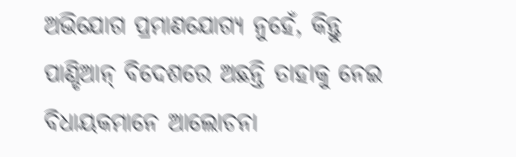ଅଭିଯୋଗ ପ୍ରମାଣଯୋଗ୍ୟ ନୁହେଁ, କିନ୍ତୁ ପାଣ୍ଡିଆନ୍ ବିଦେଶରେ ଅଛନ୍ତି ତାହାକୁ ନେଇ ବିଧାୟକମାନେ ଆଲୋଚନା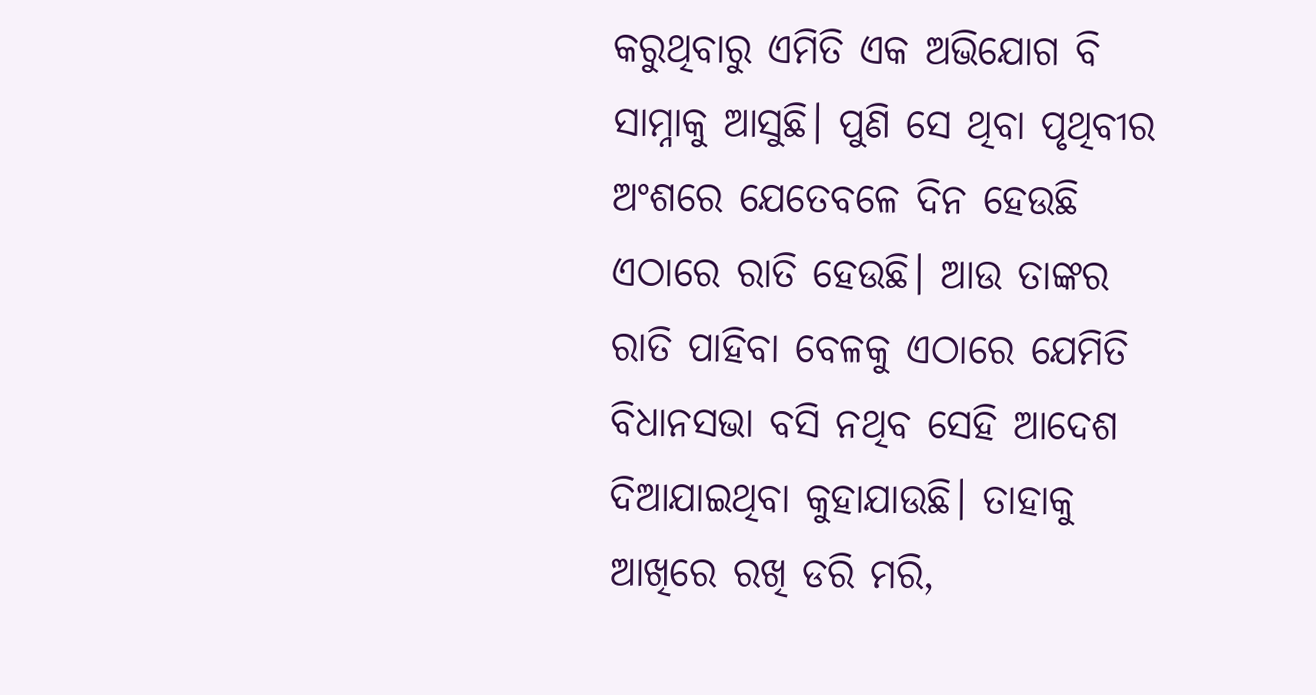କରୁଥିବାରୁ ଏମିତି ଏକ ଅଭିଯୋଗ ବି ସାମ୍ନାକୁ ଆସୁଛି। ପୁଣି ସେ ଥିବା ପୃଥିବୀର ଅଂଶରେ ଯେତେବଳେ ଦିନ ହେଉଛି ଏଠାରେ ରାତି ହେଉଛି। ଆଉ ତାଙ୍କର ରାତି ପାହିବା ବେଳକୁ ଏଠାରେ ଯେମିତି ବିଧାନସଭା ବସି ନଥିବ ସେହି ଆଦେଶ ଦିଆଯାଇଥିବା କୁହାଯାଉଛି। ତାହାକୁ ଆଖିରେ ରଖି ଡରି ମରି,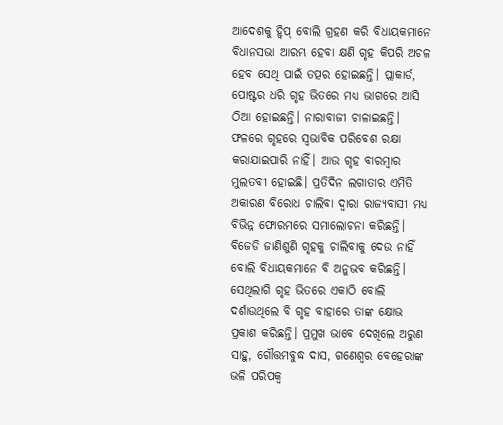ଆଦେଶକୁ ହ୍ୱିପ୍ ବୋଲି ଗ୍ରହଣ କରି ବିଧାୟକମାନେ ବିଧାନସଭା ଆରମ୍ଭ ହେବା କ୍ଷଣି ଗୃହ କିପରି ଅଚଳ ହେବ ସେଥି ପାଇଁ ତତ୍ପର ହୋଇଛନ୍ତି। ପ୍ଲାକାର୍ଡ, ପୋଷ୍ଟର ଧରି ଗୃହ ଭିତରେ ମଧ୍ୟ ଭାଗରେ ଆସି ଠିଆ ହୋଇଛନ୍ତି। ନାରାବାଜୀ ଚାଳାଇଛନ୍ତି। ଫଳରେ ଗୃହରେ ସ୍ୱଭାବିକ ପରିବେଶ ରକ୍ଷା କରାଯାଇପାରି ନାହିଁ। ଆଉ ଗୃହ ବାରମ୍ବାର ମୁଲତବୀ ହୋଇଛି। ପ୍ରତିଦିନ ଲଗାତାର ଏମିତି ଅକାରଣ ବିରୋଧ ଚାଲିବା ଦ୍ୱାରା ରାଜ୍ୟବାସୀ ମଧ୍ୟ ବିଭିନ୍ନ ଫୋରମରେ ସମାଲୋଚନା କରିଛନ୍ତି। ବିଜେଡି ଜାଣିଶୁଣି ଗୃହକୁ ଚାଲିବାକୁ ଦେଉ ନାହିଁ ବୋଲି ବିଧାୟକମାନେ ବି ଅନୁଭବ କରିଛନ୍ତି। ସେଥିଲାଗି ଗୃହ ଭିତରେ ଏକାଠି ବୋଲି ଦର୍ଶାଉଥିଲେ ବି ଗୃହ ବାହାରେ ତାଙ୍କ କ୍ଷୋଭ ପ୍ରକାଶ କରିଛନ୍ତି। ପ୍ରମୁଖ ଭାବେ ଦେଖିଲେ ଅରୁଣ ସାହୁ, ଗୌତ୍ତମବୁଦ୍ଧ ଦାସ, ଗଣେଶ୍ୱର ବେହେରାଙ୍କ ଭଳି ପରିପକ୍ୱ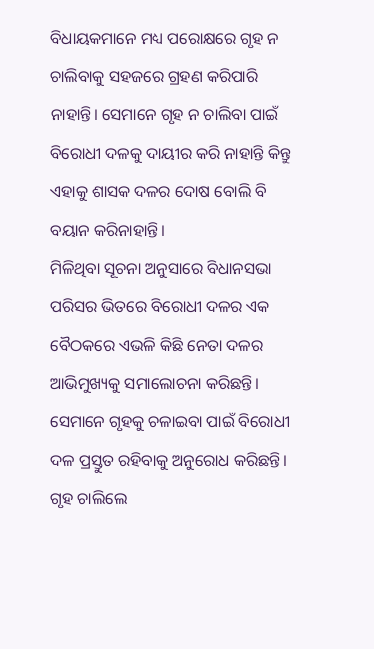ବିଧାୟକମାନେ ମଧ୍ୟ ପରୋକ୍ଷରେ ଗୃହ ନ ଚାଲିବାକୁ ସହଜରେ ଗ୍ରହଣ କରିପାରି ନାହାନ୍ତି। ସେମାନେ ଗୃହ ନ ଚାଲିବା ପାଇଁ ବିରୋଧୀ ଦଳକୁ ଦାୟୀର କରି ନାହାନ୍ତି କିନ୍ତୁ ଏହାକୁ ଶାସକ ଦଳର ଦୋଷ ବୋଲି ବି ବୟାନ କରିନାହାନ୍ତି।
ମିଳିଥିବା ସୂଚନା ଅନୁସାରେ ବିଧାନସଭା ପରିସର ଭିତରେ ବିରୋଧୀ ଦଳର ଏକ ବୈଠକରେ ଏଭଳି କିଛି ନେତା ଦଳର ଆଭିମୁଖ୍ୟକୁ ସମାଲୋଚନା କରିଛନ୍ତି। ସେମାନେ ଗୃହକୁ ଚଳାଇବା ପାଇଁ ବିରୋଧୀ ଦଳ ପ୍ରସ୍ତୁତ ରହିବାକୁ ଅନୁରୋଧ କରିଛନ୍ତି। ଗୃହ ଚାଲିଲେ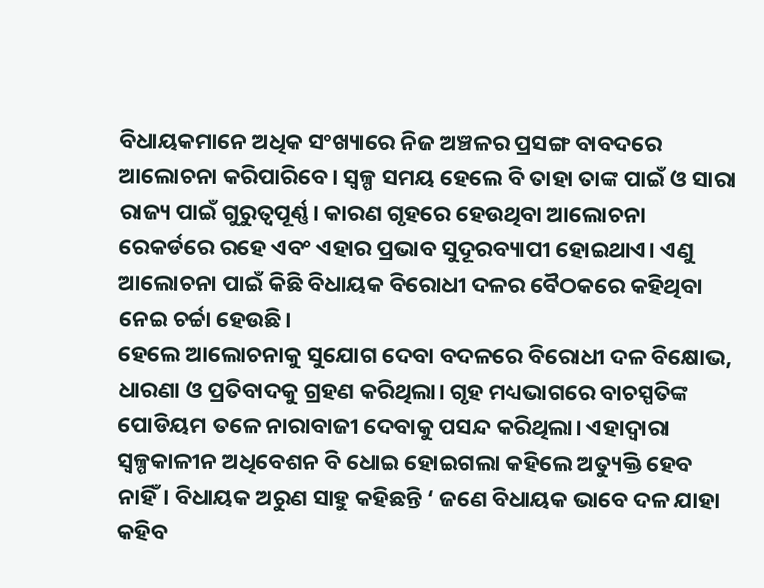ବିଧାୟକମାନେ ଅଧିକ ସଂଖ୍ୟାରେ ନିଜ ଅଞ୍ଚଳର ପ୍ରସଙ୍ଗ ବାବଦରେ ଆଲୋଚନା କରିପାରିବେ। ସ୍ୱଳ୍ପ ସମୟ ହେଲେ ବି ତାହା ତାଙ୍କ ପାଇଁ ଓ ସାରା ରାଜ୍ୟ ପାଇଁ ଗୁରୁତ୍ୱପୂର୍ଣ୍ଣ। କାରଣ ଗୃହରେ ହେଉଥିବା ଆଲୋଚନା ରେକର୍ଡରେ ରହେ ଏବଂ ଏହାର ପ୍ରଭାବ ସୁଦୂରବ୍ୟାପୀ ହୋଇଥାଏ। ଏଣୁ ଆଲୋଚନା ପାଇଁ କିଛି ବିଧାୟକ ବିରୋଧୀ ଦଳର ବୈଠକରେ କହିଥିବା ନେଇ ଚର୍ଚ୍ଚା ହେଉଛି।
ହେଲେ ଆଲୋଚନାକୁ ସୁଯୋଗ ଦେବା ବଦଳରେ ବିରୋଧୀ ଦଳ ବିକ୍ଷୋଭ, ଧାରଣା ଓ ପ୍ରତିବାଦକୁ ଗ୍ରହଣ କରିଥିଲା। ଗୃହ ମଧ୍ୟଭାଗରେ ବାଚସ୍ପତିଙ୍କ ପୋଡିୟମ ତଳେ ନାରାବାଜୀ ଦେବାକୁ ପସନ୍ଦ କରିଥିଲା। ଏହାଦ୍ୱାରା ସ୍ୱଳ୍ପକାଳୀନ ଅଧିବେଶନ ବି ଧୋଇ ହୋଇଗଲା କହିଲେ ଅତ୍ୟୁକ୍ତି ହେବ ନାହିଁ। ବିଧାୟକ ଅରୁଣ ସାହୁ କହିଛନ୍ତି ‘ ଜଣେ ବିଧାୟକ ଭାବେ ଦଳ ଯାହା କହିବ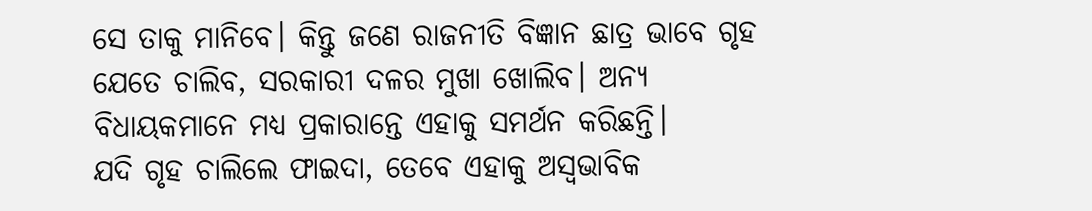ସେ ତାକୁ ମାନିବେ। କିନ୍ତୁ ଜଣେ ରାଜନୀତି ବିଜ୍ଞାନ ଛାତ୍ର ଭାବେ ଗୃହ ଯେତେ ଚାଲିବ, ସରକାରୀ ଦଳର ମୁଖା ଖୋଲିବ। ଅନ୍ୟ ବିଧାୟକମାନେ ମଧ୍ୟ ପ୍ରକାରାନ୍ତେ ଏହାକୁ ସମର୍ଥନ କରିଛନ୍ତି।
ଯଦି ଗୃହ ଚାଲିଲେ ଫାଇଦା, ତେବେ ଏହାକୁ ଅସ୍ୱଭାବିକ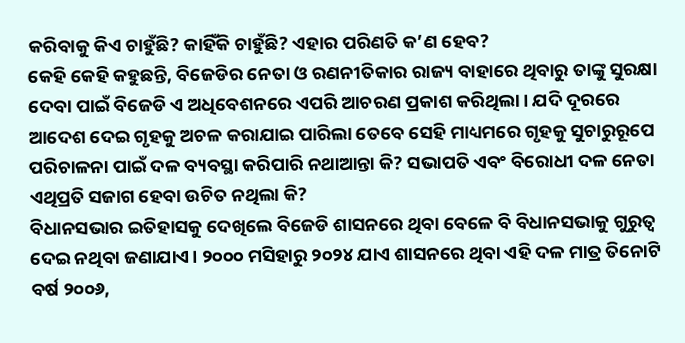କରିବାକୁ କିଏ ଚାହୁଁଛି? କାହିଁକି ଚାହୁଁଛି? ଏହାର ପରିଣତି କ’ଣ ହେବ?
କେହି କେହି କହୁଛନ୍ତି, ବିଜେଡିର ନେତା ଓ ରଣନୀତିକାର ରାଜ୍ୟ ବାହାରେ ଥିବାରୁ ତାଙ୍କୁ ସୁରକ୍ଷା ଦେବା ପାଇଁ ବିଜେଡି ଏ ଅଧିବେଶନରେ ଏପରି ଆଚରଣ ପ୍ରକାଶ କରିଥିଲା। ଯଦି ଦୂରରେ ଆଦେଶ ଦେଇ ଗୃହକୁ ଅଚଳ କରାଯାଇ ପାରିଲା ତେବେ ସେହି ମାଧ୍ୟମରେ ଗୃହକୁ ସୁଚାରୁରୂପେ ପରିଚାଳନା ପାଇଁ ଦଳ ବ୍ୟବସ୍ଥା କରିପାରି ନଥାଆନ୍ତା କି? ସଭାପତି ଏବଂ ବିରୋଧୀ ଦଳ ନେତା ଏଥିପ୍ରତି ସଜାଗ ହେବା ଉଚିତ ନଥିଲା କି?
ବିଧାନସଭାର ଇତିହାସକୁ ଦେଖିଲେ ବିଜେଡି ଶାସନରେ ଥିବା ବେଳେ ବି ବିଧାନସଭାକୁ ଗୁରୁତ୍ୱ ଦେଇ ନଥିବା ଜଣାଯାଏ। ୨୦୦୦ ମସିହାରୁ ୨୦୨୪ ଯାଏ ଶାସନରେ ଥିବା ଏହି ଦଳ ମାତ୍ର ତିନୋଟି ବର୍ଷ ୨୦୦୬,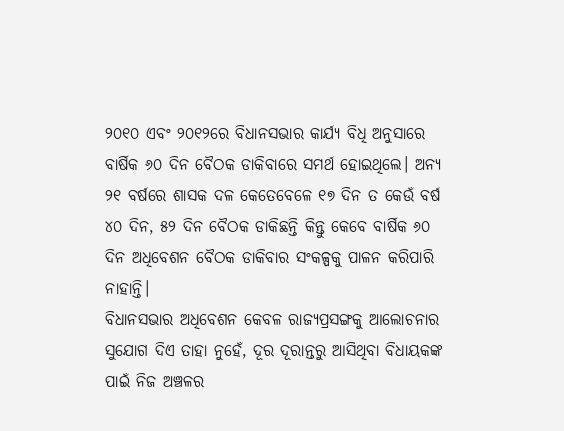୨୦୧୦ ଏବଂ ୨୦୧୨ରେ ବିଧାନସଭାର କାର୍ଯ୍ୟ ବିଧି ଅନୁସାରେ ବାର୍ଷିକ ୬୦ ଦିନ ବୈଠକ ଡାକିବାରେ ସମର୍ଥ ହୋଇଥିଲେ। ଅନ୍ୟ ୨୧ ବର୍ଷରେ ଶାସକ ଦଳ କେତେବେଳେ ୧୭ ଦିନ ତ କେଉଁ ବର୍ଷ ୪୦ ଦିନ, ୫୨ ଦିନ ବୈଠକ ଡାକିଛନ୍ତି କିନ୍ତୁ କେବେ ବାର୍ଷିକ ୬୦ ଦିନ ଅଧିବେଶନ ବୈଠକ ଡାକିବାର ସଂକଳ୍ପକୁ ପାଳନ କରିପାରି ନାହାନ୍ତି।
ବିଧାନସଭାର ଅଧିବେଶନ କେବଳ ରାଜ୍ୟପ୍ରସଙ୍ଗକୁ ଆଲୋଚନାର ସୁଯୋଗ ଦିଏ ତାହା ନୁହେଁ, ଦୂର ଦୂରାନ୍ତରୁ ଆସିଥିବା ବିଧାୟକଙ୍କ ପାଇଁ ନିଜ ଅଞ୍ଚଳର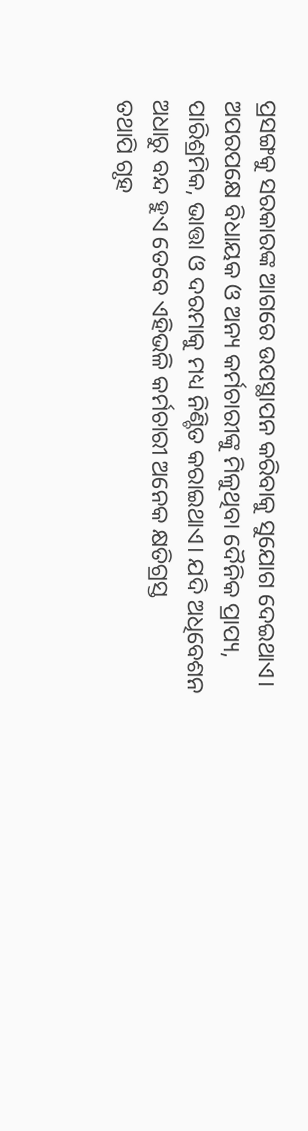ପ୍ରସଙ୍ଗକୁ ସରକାରଙ୍କ ଆଗରେ ଉପସ୍ଥାପନ କରିବାକୁ ସୁଯୋଗ ଦେଇଥାଏ। ଅପରପକ୍ଷେ ବିଧାୟକ ଓ ଅନ୍ୟ କର୍ମଚାରୀଙ୍କୁ ମିଳୁଥିବା ଦୈନିକ ପ୍ରାପ୍ୟ, ପାରିଶ୍ରମିକ, ଭାତ୍ତା ଓ ଦରମାକୁ ମଧ୍ୟ ନିଣ୍ଚିତ କରାଇଥାଏ। ଯଦି ଅଧିବେଶନ ଅଧାରୁ ବନ୍ଦ ହୁଏ ତେବେ ଏହିଭଳି କର୍ମଚାରୀ ଅନେକ କ୍ଷତିଗ୍ରସ୍ତ
ତଥାପି ଗୃହ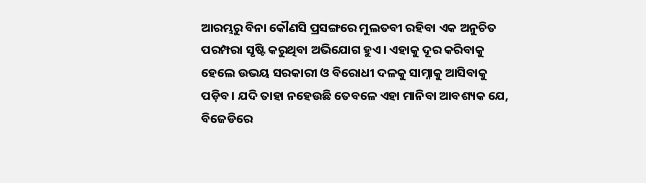ଆରମ୍ଭରୁ ବିନା କୌଣସି ପ୍ରସଙ୍ଗରେ ମୁଲତବୀ ରହିବା ଏକ ଅନୁଚିତ ପରମ୍ପରା ସୃଷ୍ଟି କରୁଥିବା ଅଭିଯୋଗ ହୁଏ। ଏହାକୁ ଦୂର କରିବାକୁ ହେଲେ ଉଭୟ ସରକାରୀ ଓ ବିରୋଧୀ ଦଳକୁ ସାମ୍ନାକୁ ଆସିବାକୁ ପଡ଼ିବ। ଯଦି ତାହା ନହେଉଛି ତେବଳେ ଏହା ମାନିବା ଆବଶ୍ୟକ ଯେ, ବିଜେଡିରେ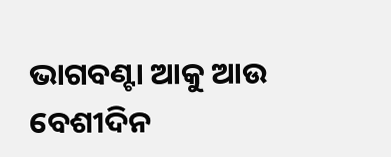ଭାଗବଣ୍ଟା ଆକୁ ଆଉ ବେଶୀଦିନ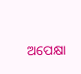ଅପେକ୍ଷା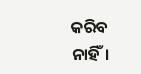କରିବ ନାହିଁ।